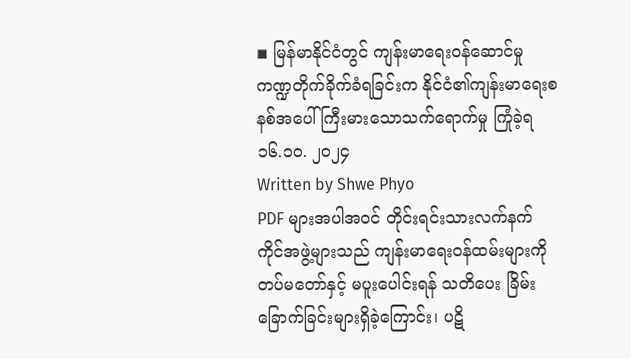◾ မြန်မာနိုင်ငံတွင် ကျန်းမာရေးဝန်ဆောင်မှုကဏ္ဍတိုက်ခိုက်ခံရခြင်းက နိုင်ငံ၏ကျန်းမာရေးစနစ်အပေါ် ကြီးမားသောသက်ရောက်မှု ကြုံခဲ့ရ
၁၆.၁၀. ၂၀၂၄
Written by Shwe Phyo
PDF များအပါအဝင် တိုင်းရင်းသားလက်နက်ကိုင်အဖွဲ့များသည် ကျန်းမာရေးဝန်ထမ်းများကို တပ်မတော်နှင့် မပူးပေါင်းရန် သတိပေး ခြိမ်းခြောက်ခြင်းများရှိခဲ့ကြောင်း၊ ပဋိ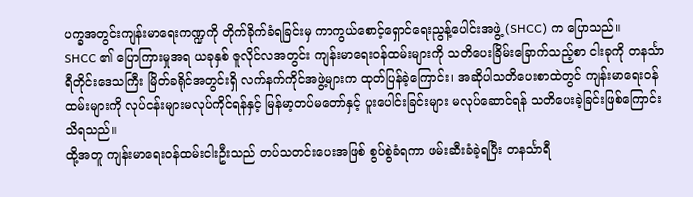ပက္ခအတွင်းကျန်းမာရေးကဏ္ဍကို တိုက်ခိုက်ခံရခြင်းမှ ကာကွယ်စောင့်ရှောင်ရေးညွန့်ပေါင်းအဖွဲ့ (SHCC) က ပြောသည်။
SHCC ၏ ပြောကြားမှုအရ ယခုနှစ် ဇူလိုင်လအတွင်း ကျန်းမာရေးဝန်ထမ်းများကို သတိပေးခြိမ်းခြောက်သည့်စာ ငါးခုကို တနင်္သာရီတိုင်းဒေသကြီး မြိတ်ခရိုင်အတွင်းရှိ လက်နက်ကိုင်အဖွဲ့များက ထုတ်ပြန်ခဲ့ကြောင်း၊ အဆိုပါသတိပေးစာထဲတွင် ကျန်းမာရေးဝန်ထမ်းများကို လုပ်ငန်းများမလုပ်ကိုင်ရန်နှင့် မြန်မာ့တပ်မတော်နှင့် ပူးပေါင်းခြင်းများ မလုပ်ဆောင်ရန် သတိပေးခဲ့ခြင်းဖြစ်ကြောင်း သိရသည်။
ထို့အတူ ကျန်းမာရေးဝန်ထမ်းငါးဦးသည် တပ်သတင်းပေးအဖြစ် စွပ်စွဲခံရကာ ဖမ်းဆီးခံခဲ့ရပြီး တနင်္သာရီ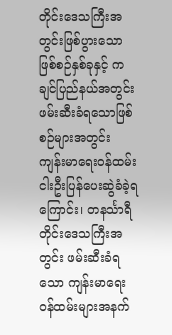တိုင်းဒေသကြီးအတွင်းဖြစ်ပွားသော ဖြစ်စဉ်နှစ်ခုနှင့် ကချင်ပြည်နယ်အတွင်းဖမ်းဆီးခံရသောဖြစ်စဉ်များအတွင်း ကျန်းမာရေးဝန်ထမ်းငါးဦးပြန်ပေးဆွဲခံခဲ့ရကြောင်း၊ တနင်္သာရီတိုင်းဒေသကြီးအတွင်း ဖမ်းဆီးခံရသော ကျန်းမာရေးဝန်ထမ်းများအနက်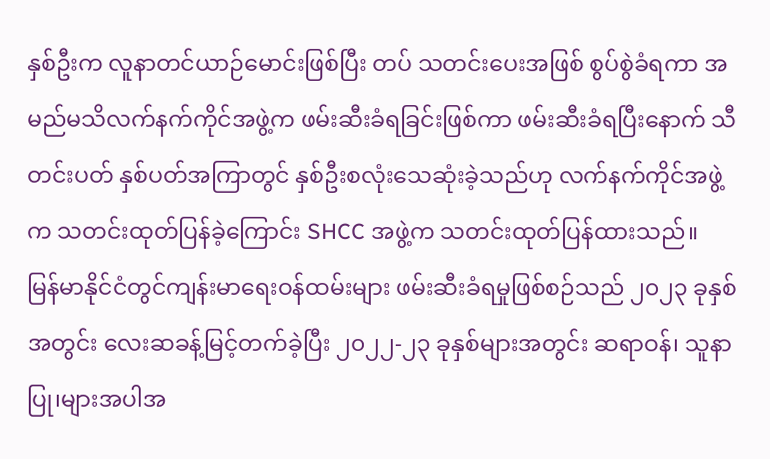နှစ်ဦးက လူနာတင်ယာဉ်မောင်းဖြစ်ပြီး တပ် သတင်းပေးအဖြစ် စွပ်စွဲခံရကာ အမည်မသိလက်နက်ကိုင်အဖွဲ့က ဖမ်းဆီးခံရခြင်းဖြစ်ကာ ဖမ်းဆီးခံရပြီးနောက် သီတင်းပတ် နှစ်ပတ်အကြာတွင် နှစ်ဦးစလုံးသေဆုံးခဲ့သည်ဟု လက်နက်ကိုင်အဖွဲ့က သတင်းထုတ်ပြန်ခဲ့ကြောင်း SHCC အဖွဲ့က သတင်းထုတ်ပြန်ထားသည်။
မြန်မာနိုင်ငံတွင်ကျန်းမာရေးဝန်ထမ်းများ ဖမ်းဆီးခံရမှုဖြစ်စဉ်သည် ၂၀၂၃ ခုနှစ်အတွင်း လေးဆခန့်မြင့်တက်ခဲ့ပြီး ၂၀၂၂-၂၃ ခုနှစ်များအတွင်း ဆရာဝန်၊ သူနာပြု၊များအပါအ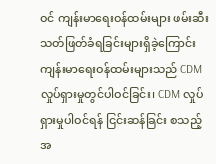ဝင် ကျန်းမာရေးဝန်ထမ်းများ ဖမ်းဆီးသတ်ဖြတ်ခံရခြင်းများရှိခဲ့ကြောင်း ကျန်းမာရေးဝန်ထမ်းများသည် CDM လှုပ်ရှားမှုတွင်ပါဝင်ခြင်း၊ CDM လှုပ်ရှားမှုပါဝင်ရန် ငြင်းဆန်ခြင်း စသည့် အ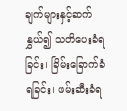ချက်များနှင့်ဆက်နွှယ်၍ သတိပေးခံရခြင်း၊ ခြိမ်းခြောက်ခံရခြင်း၊ ဖမ်းဆီးခံရ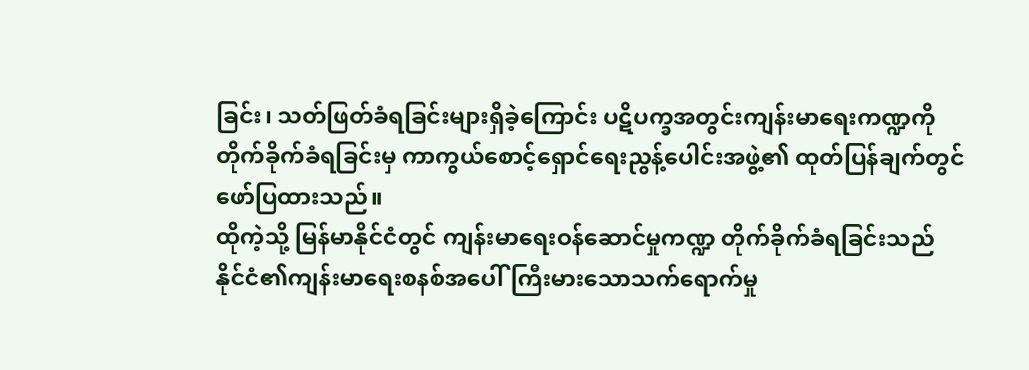ခြင်း၊ သတ်ဖြတ်ခံရခြင်းများရှိခဲ့ကြောင်း ပဋိပက္ခအတွင်းကျန်းမာရေးကဏ္ဍကို တိုက်ခိုက်ခံရခြင်းမှ ကာကွယ်စောင့်ရှောင်ရေးညွန့်ပေါင်းအဖွဲ့၏ ထုတ်ပြန်ချက်တွင် ဖော်ပြထားသည်။
ထိုကဲ့သို့ မြန်မာနိုင်ငံတွင် ကျန်းမာရေးဝန်ဆောင်မှုကဏ္ဍ တိုက်ခိုက်ခံရခြင်းသည် နိုင်ငံ၏ကျန်းမာရေးစနစ်အပေါ်ကြီးမားသောသက်ရောက်မှု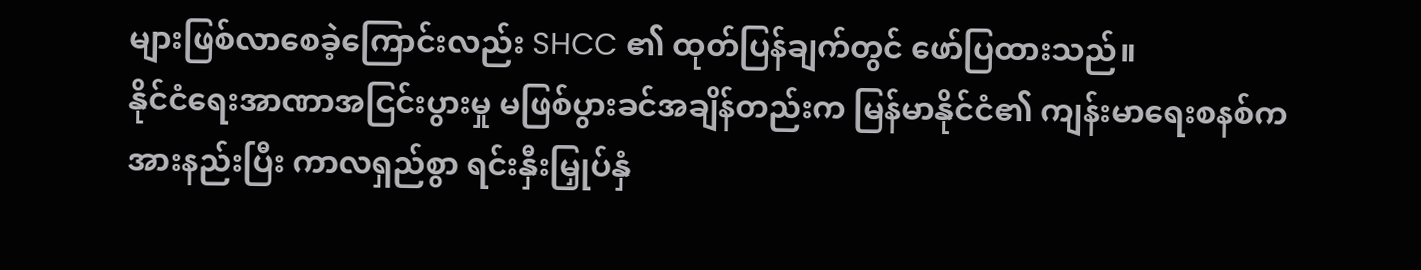များဖြစ်လာစေခဲ့ကြောင်းလည်း SHCC ၏ ထုတ်ပြန်ချက်တွင် ဖော်ပြထားသည်။
နိုင်ငံရေးအာဏာအငြင်းပွားမှု မဖြစ်ပွားခင်အချိန်တည်းက မြန်မာနိုင်ငံ၏ ကျန်းမာရေးစနစ်က အားနည်းပြီး ကာလရှည်စွာ ရင်းနှီးမြှုပ်နှံ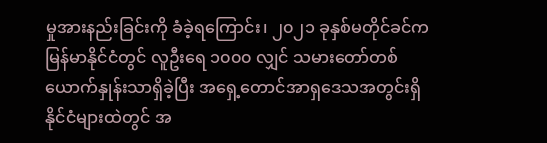မှုအားနည်းခြင်းကို ခံခဲ့ရကြောင်း၊ ၂၀၂၁ ခုနှစ်မတိုင်ခင်က မြန်မာနိုင်ငံတွင် လူဦးရေ ၁၀၀၀ လျှင် သမားတော်တစ်ယောက်နှုန်းသာရှိခဲ့ပြီး အရှေ့တောင်အာရှဒေသအတွင်းရှိ နိုင်ငံများထဲတွင် အ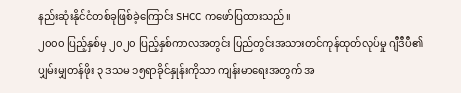နည်းဆုံးနိုင်ငံတစ်ခုဖြစ်ခဲ့ကြောင်း SHCC ကဖော်ပြထားသည်။
၂၀၀၀ ပြည့်နှစ်မှ ၂၀၂၀ ပြည့်နှစ်ကာလအတွင်း ပြည်တွင်းအသားတင်ကုန်ထုတ်လုပ်မှု ဂျီဒီပီ၏ ပျှမ်းမျှတန်ဖိုး ၃ ဒသမ ၁၅ရာခိုင်နှုန်းကိုသာ ကျန်းမာရေးအတွက် အ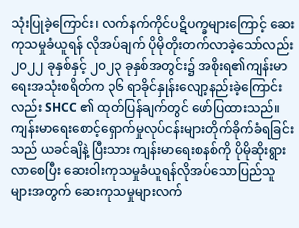သုံးပြုခဲ့ကြောင်း၊ လက်နက်ကိုင်ပဋိပက္ခများကြောင့် ဆေးကုသမှုခံယူရန် လိုအပ်ချက် ပိုမိုတိုးတက်လာခဲ့သော်လည်း ၂၀၂၂ ခုနှစ်နှင့် ၂၀၂၃ ခုနှစ်အတွင်း၌ အစိုးရ၏ကျန်းမာရေးအသုံးစရိတ်က ၃၆ ရာခိုင်နှုန်းလျော့နည်းခဲ့ကြောင်းလည်း SHCC ၏ ထုတ်ပြန်ချက်တွင် ဖော်ပြထားသည်။
ကျန်းမာရေးစောင့်ရှောက်မှုလုပ်ငန်းများတိုက်ခိုက်ခံရခြင်းသည် ယခင်ချိနဲ့ ပြီးသား ကျန်းမာရေးစနစ်ကို ပိုမိုဆိုးရွားလာစေပြီး ဆေးဝါးကုသမှုခံယူရန်လိုအပ်သောပြည်သူများအတွက် ဆေးကုသမှုများလက်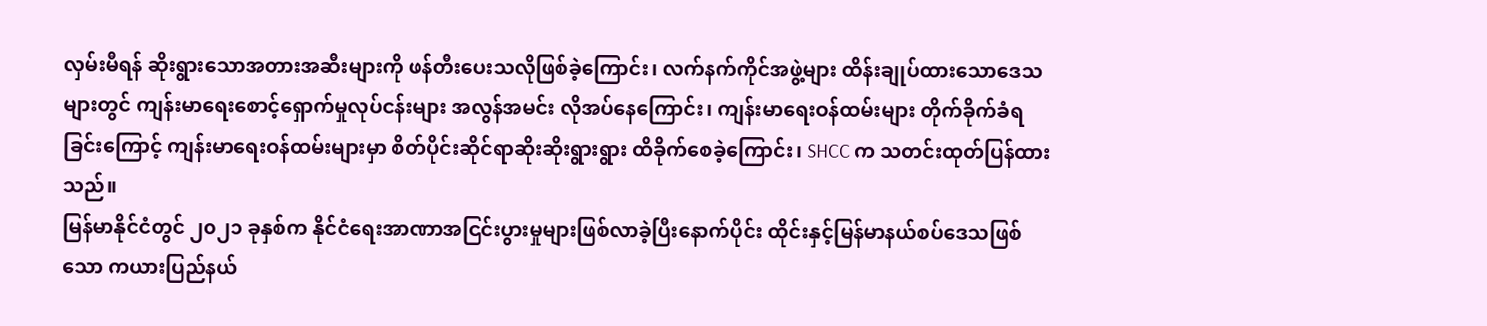လှမ်းမီရန် ဆိုးရွားသောအတားအဆီးများကို ဖန်တီးပေးသလိုဖြစ်ခဲ့ကြောင်း၊ လက်နက်ကိုင်အဖွဲ့များ ထိန်းချုပ်ထားသောဒေသများတွင် ကျန်းမာရေးစောင့်ရှောက်မှုလုပ်ငန်းများ အလွန်အမင်း လိုအပ်နေကြောင်း၊ ကျန်းမာရေးဝန်ထမ်းများ တိုက်ခိုက်ခံရခြင်းကြောင့် ကျန်းမာရေးဝန်ထမ်းများမှာ စိတ်ပိုင်းဆိုင်ရာဆိုးဆိုးရွားရွား ထိခိုက်စေခဲ့ကြောင်း၊ SHCC က သတင်းထုတ်ပြန်ထားသည်။
မြန်မာနိုင်ငံတွင် ၂၀၂၁ ခုနှစ်က နိုင်ငံရေးအာဏာအငြင်းပွားမှုများဖြစ်လာခဲ့ပြီးနောက်ပိုင်း ထိုင်းနှင့်မြန်မာနယ်စပ်ဒေသဖြစ်သော ကယားပြည်နယ်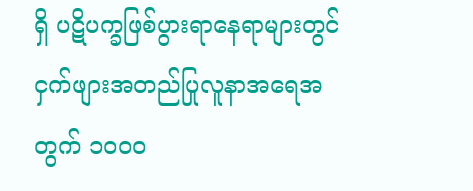ရှိ ပဋိပက္ခဖြစ်ပွားရာနေရာများတွင် ငှက်ဖျားအတည်ပြုလူနာအရေအတွက် ၁၀၀၀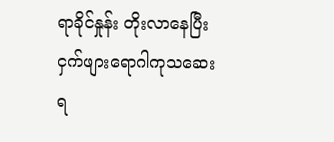ရာခိုင်နှုန်း တိုးလာနေပြီး ငှက်ဖျားရောဂါကုသဆေးရ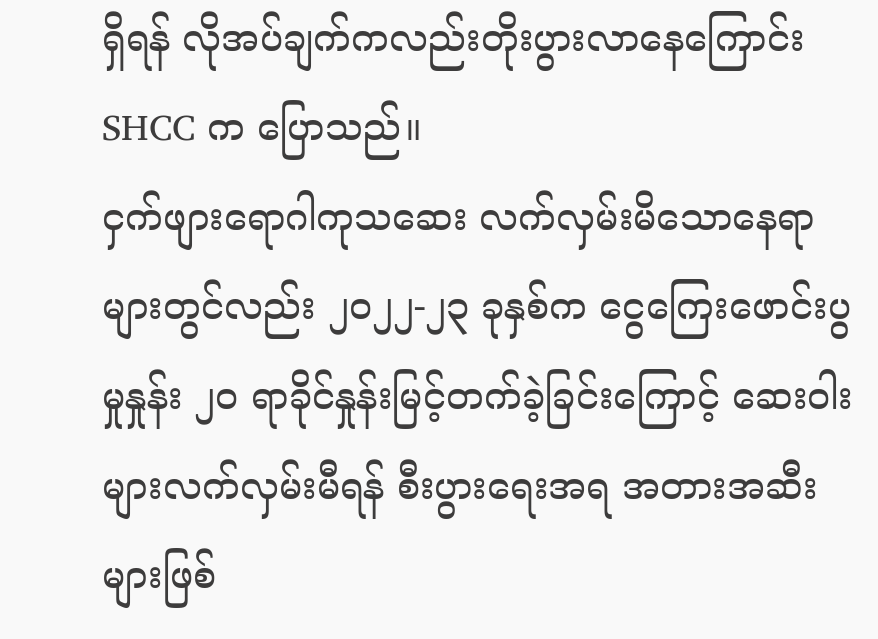ရှိရန် လိုအပ်ချက်ကလည်းတိုးပွားလာနေကြောင်း SHCC က ပြောသည်။
ငှက်ဖျားရောဂါကုသဆေး လက်လှမ်းမိသောနေရာများတွင်လည်း ၂၀၂၂-၂၃ ခုနှစ်က ငွေကြေးဖောင်းပွမှုနှုန်း ၂၀ ရာခိုင်နှုန်းမြင့်တက်ခဲ့ခြင်းကြောင့် ဆေးဝါးများလက်လှမ်းမီရန် စီးပွားရေးအရ အတားအဆီးများဖြစ်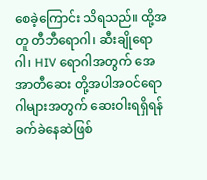စေခဲ့ကြောင်း သိရသည်။ ထို့အတူ တီဘီရောဂါ၊ ဆီးချိုရောဂါ၊ HIV ရောဂါအတွက် အေအာတီဆေး တို့အပါအဝင်ရောဂါများအတွက် ဆေးဝါးရရှိရန်ခက်ခဲနေဆဲဖြစ်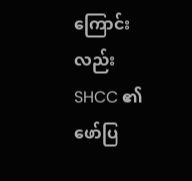ကြောင်းလည်း SHCC ၏ ဖော်ပြ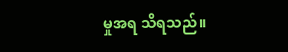မှုအရ သိရသည်။